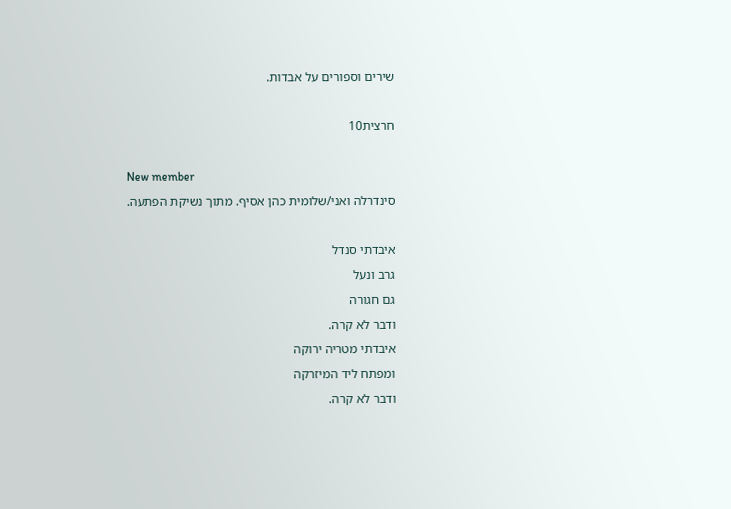שירים וספורים על אבדות.

חרצית10

New member
סינדרלה ואני/שלומית כהן אסיף. מתוך נשיקת הפתעה.

איבדתי סנדל
גרב ונעל
גם חגורה
ודבר לא קרה.
איבדתי מטריה ירוקה
ומפתח ליד המיזרקה
ודבר לא קרה.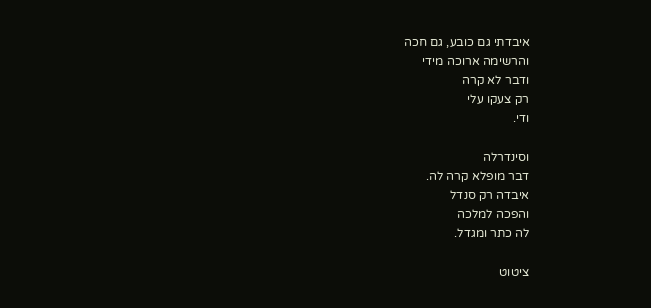איבדתי גם כובע, גם חכה
והרשימה ארוכה מידי
ודבר לא קרה
רק צעקו עלי
ודי.

וסינדרלה
דבר מופלא קרה לה.
איבדה רק סנדל
והפכה למלכה
לה כתר ומגדל.

ציטוט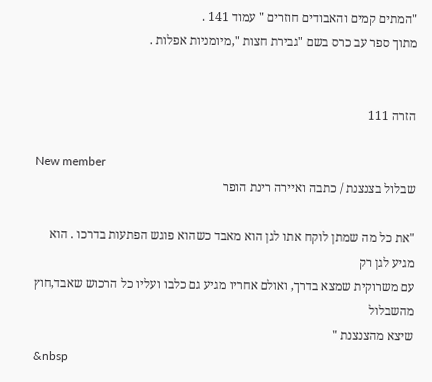"המתים קמים והאבודים חוזרים " עמוד 141 .
מתוך ספר עב כרס בשם "גבירת חצות ",מיומניות אפלות .


הזרה 111

New member
שבלול בצנצנת / כתבה ואיירה רינת הופר

"את כל מה שמתן לוקח אתו לגן הוא מאבד כשהוא פוגש הפתעות בדרכו . הוא מגיע לגן רק
עם משרוקית שמצא בדרך, ואולם אחריו מגיע גם כלבו ועליו כל הרכוש שאבד,חוץ מהשבלול
שיצא מהצנצנת "
&nbsp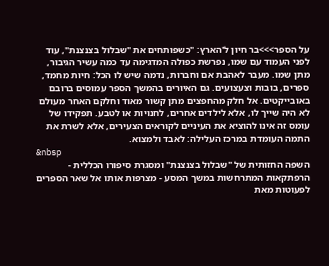על הספר>>>בר חיון ל'הארץ: "כשפותחים את "שבלול בצנצנת", עוד לפני העמוד עם שמו, נפרשת כפולה המדגימה עד כמה עשיר הגיבור, מתן שמו. מעבר לאהבת אם וחברות, נדמה שיש לו הכל: חיות מחמד, ספרים, בובות וצעצועים. גם האיורים בהמשך הספר עמוסים ברובם באובייקטים. אל חלק מהחפצים מתן קשור מאוד וחלקם האחר מעולם לא היה שייך לו, אלא לילדים אחרים, לחנויות או לטבע. תפקידו של עומס זה אינו להוציא את העיניים לקוראים הצעירים, אלא לשרת את התמה העומדת במרכז העלילה: לאבד ולמצוא.
&nbsp
השפה החזותית של "שבלול בצנצנת" ומסגרת סיפורו הכללית - הרפתקאות המתרחשות במשך המסע - מצרפות אותו אל שאר הספרים לפעוטות מאת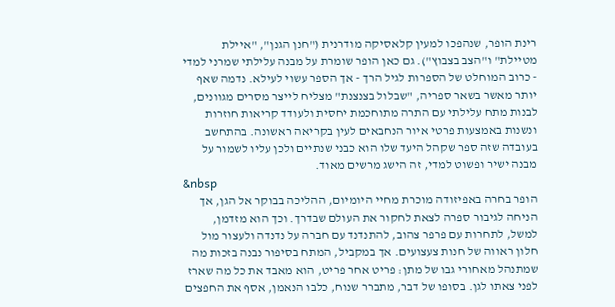רינת הופר, שנהפכו למעין קלאסיקה מודרנית ("חנן הגנן", "איילת מטיילת" ו"הצב בצבוץ"). גם כאן הופר שומרת על מבנה עלילתי שמרני למדי - כרוב המוחלט של הספרות לגיל הרך - אך הספר עשוי לעילא. נדמה שאף יותר מאשר בשאר ספריה, "שבלול בצנצנת" מצליח לייצר מסרים מגוונים, לבנות מתח עלילתי עם התרה מתוחכמת יחסית ולעודד קריאות חוזרות ונשנות באמצעות פרטי איור הנחבאים לעין בקריאה ראשונה. בהתחשב בעובדה שזה ספר שקהל היעד שלו הוא כבני שנתיים ולכן עליו לשמור על מבנה ישיר ופשוט למדי, זה הישג מרשים מאוד.
&nbsp
הופר בחרה באפיזודה מוכרת מחיי היומיום, ההליכה בבוקר אל הגן, אך הניחה לגיבור ספרה לצאת לחקור את העולם שבדרך. וכך הוא מזדמן, למשל, לתחרות עם פרפר צהוב, להתנדנד עם חברה על נדנדה ולעצור מול חלון ראווה של חנות צעצועים. אך במקביל, המתח בסיפור נבנה בזכות מה שמתנהל מאחורי גבו של מתן: פריט אחר פריט, הוא מאבד את כל מה שארז לפני צאתו לגן. בסופו של דבר, מתברר שנוח, כלבו הנאמן, אסף את החפצים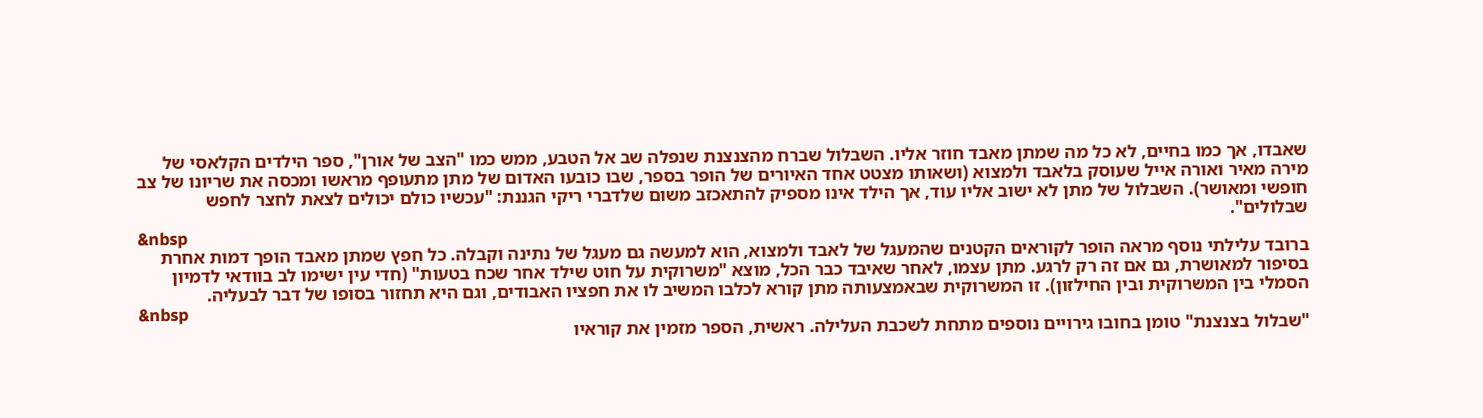שאבדו, אך כמו בחיים, לא כל מה שמתן מאבד חוזר אליו. השבלול שברח מהצנצנת שנפלה שב אל הטבע, ממש כמו "הצב של אורן", ספר הילדים הקלאסי של מירה מאיר ואורה אייל שעוסק בלאבד ולמצוא (ושאותו מצטט אחד האיורים של הופר בספר, שבו כובעו האדום של מתן מתעופף מראשו ומכסה את שריונו של צב חופשי ומאושר). השבלול של מתן לא ישוב אליו עוד, אך הילד אינו מספיק להתאכזב משום שלדברי ריקי הגננת: "עכשיו כולם יכולים לצאת לחצר לחפש שבלולים".
&nbsp
ברובד עלילתי נוסף מראה הופר לקוראים הקטנים שהמעגל של לאבד ולמצוא, הוא למעשה גם מעגל של נתינה וקבלה. כל חפץ שמתן מאבד הופך דמות אחרת בסיפור למאושרת, גם אם זה רק לרגע. מתן עצמו, לאחר שאיבד כבר הכל, מוצא "משרוקית על חוט שילד אחר שכח בטעות" (חדי עין ישימו לב בוודאי לדמיון הסמלי בין המשרוקית ובין החילזון). זו המשרוקית שבאמצעותה מתן קורא לכלבו המשיב לו את חפציו האבודים, וגם היא תחזור בסופו של דבר לבעליה.
&nbsp
"שבלול בצנצנת" טומן בחובו גירויים נוספים מתחת לשכבת העלילה. ראשית, הספר מזמין את קוראיו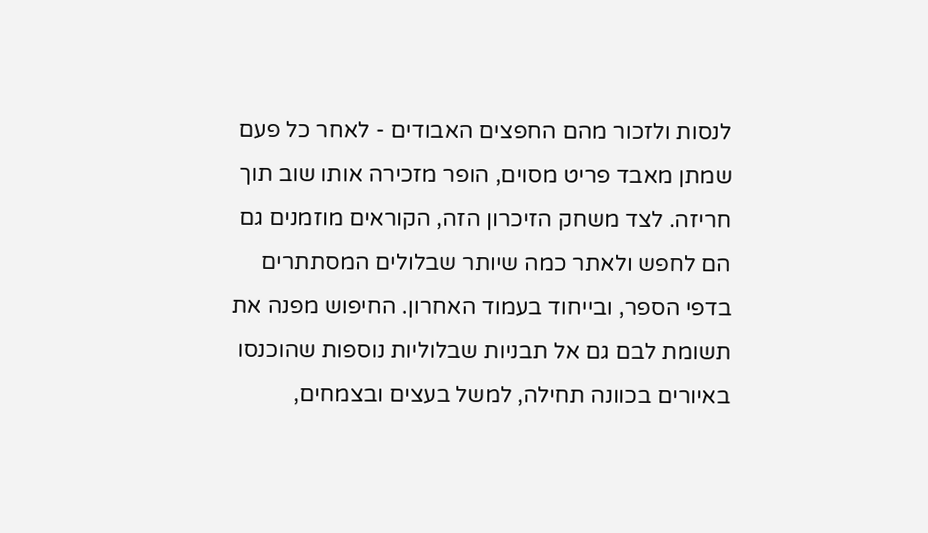לנסות ולזכור מהם החפצים האבודים - לאחר כל פעם שמתן מאבד פריט מסוים, הופר מזכירה אותו שוב תוך חריזה. לצד משחק הזיכרון הזה, הקוראים מוזמנים גם הם לחפש ולאתר כמה שיותר שבלולים המסתתרים בדפי הספר, ובייחוד בעמוד האחרון. החיפוש מפנה את תשומת לבם גם אל תבניות שבלוליות נוספות שהוכנסו באיורים בכוונה תחילה, למשל בעצים ובצמחים,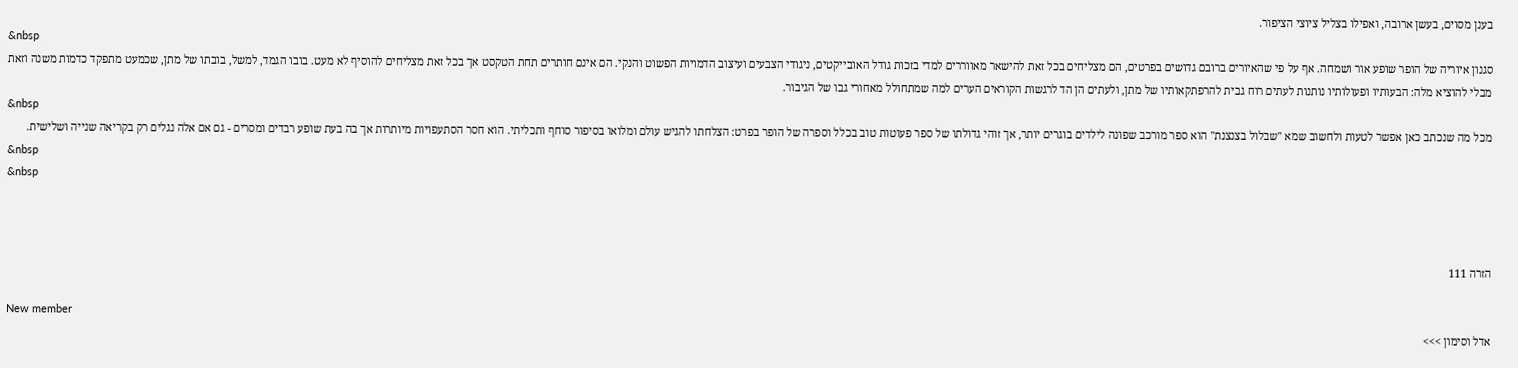בענן מסוים, בעשן ארובה, ואפילו בצליל ציוצי הציפור.
&nbsp
סגנון איוריה של הופר שופע אור ושמחה. אף על פי שהאיורים ברובם גדושים בפרטים, הם מצליחים בכל זאת להישאר מאווררים למדי בזכות גודל האובייקטים, ניגודי הצבעים ועיצוב הדמויות הפשוט והנקי. הם אינם חותרים תחת הטקסט אך בכל זאת מצליחים להוסיף לא מעט. בובו הגמד, למשל, בובתו של מתן, שכמעט מתפקד כדמות משנה וזאת מבלי להוציא מלה: הבעותיו ופעולותיו נותנות לעתים רוח גבית להרפתקאותיו של מתן, ולעתים הן הד לרגשות הקוראים הערים למה שמתחולל מאחורי גבו של הגיבור.
&nbsp
מכל מה שנכתב כאן אפשר לטעות ולחשוב שמא "שבלול בצנצנת" הוא ספר מורכב שפונה לילדים בוגרים יותר, אך זוהי גדולתו של ספר פעוטות טוב בכלל וספרה של הופר בפרט: הצלחתו להגיש עולם ומלואו בסיפור סוחף ותכליתי. הוא חסר הסתעפויות מיותרות אך בה בעת שופע רבדים ומסרים - גם אם אלה נגלים רק בקריאה שנייה ושלישית.
&nbsp
&nbsp



הזרה 111

New member
אדל וסימון >>>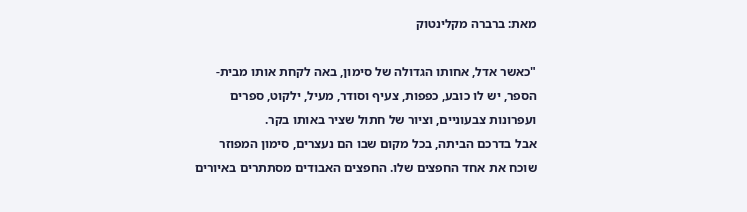מאת: ברברה מקלינטוק

"כאשר אדל, אחותו הגדולה של סימון, באה לקחת אותו מבית-הספר, יש לו כובע, כפפות, צעיף וסודר, מעיל, ילקוט, ספרים ועפרונות צבעוניים, וציור של חתול שציר באותו בקר.
אבל בדרכם הביתה, בכל מקום שבו הם נעצרים, סימון המפוזר שוכח את אחד החפצים שלו. החפצים האבודים מסתתרים באיורים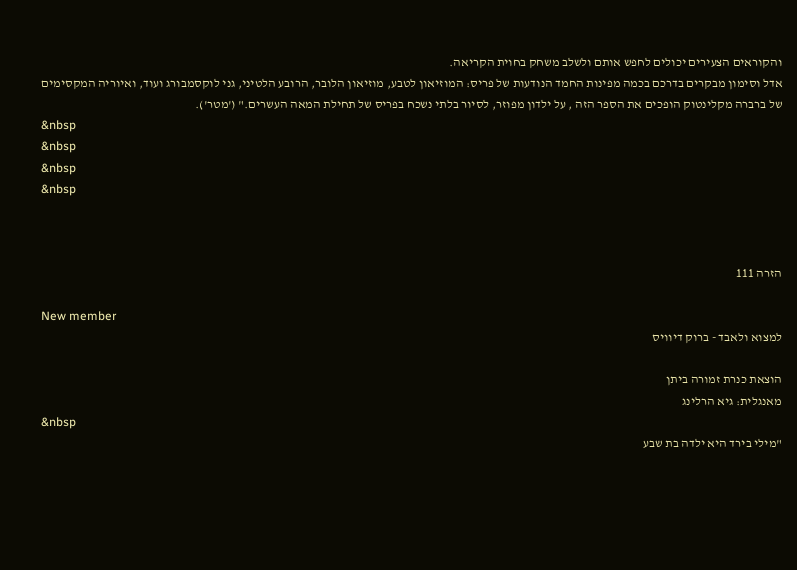והקוראים הצעירים יכולים לחפש אותם ולשלב משחק בחוית הקריאה.
אדל וסימון מבקרים בדרכם בכמה מפינות החמד הנודעות של פריס: המוזיאון לטבע, מוזיאון הלובר, הרובע הלטיני, גני לוקסמבורג ועוד, ואיוריה המקסימים של ברברה מקלינטוק הופכים את הספר הזה , על ילדון מפוזר, לסיור בלתי נשכח בפריס של תחילת המאה העשרים." ('מטר').
&nbsp
&nbsp
&nbsp
&nbsp



הזרה 111

New member
למצוא ולאבד - ברוק דיוויס

הוצאת כנרת זמורה ביתן
מאנגלית: גיא הרלינג
&nbsp
"מילי בירד היא ילדה בת שבע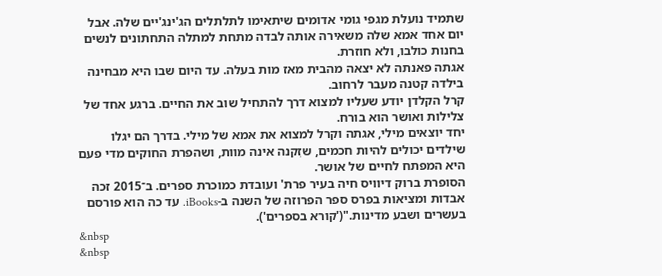שתמיד נועלת מגפי גומי אדומים שיתאימו לתלתלים הג'ינג'יים שלה. אבל יום אחד אמא שלה משאירה אותה לבדה מתחת למתלה התחתונים לנשים בחנות כולבו, ולא חוזרת.
אגתה פאנתה לא יצאה מהבית מאז מות בעלה. עד היום שבו היא מבחינה בילדה קטנה מעבר לרחוב.
קרל הקלדן יודע שעליו למצוא דרך להתחיל שוב את החיים. ברגע אחד של צלילות ואושר הוא בורח.
יחד יוצאים מילי, אגתה וקרל למצוא את אמא של מילי. בדרך הם יגלו שילדים יכולים להיות חכמים, שזִקנה אינה מוות, ושהפרת החוקים מדי פעם היא המפתח לחיים של אושר.
הסופרת ברוק דיוויס חיה בעיר פרת' ועובדת כמוכרת ספרים. ב־2015 זכה אבדות ומציאות בפרס ספר הפרוזה של השנה ב-iBooks. עד כה הוא פורסם בעשרים ושבע מדינות."('קורא בספרים').
&nbsp
&nbsp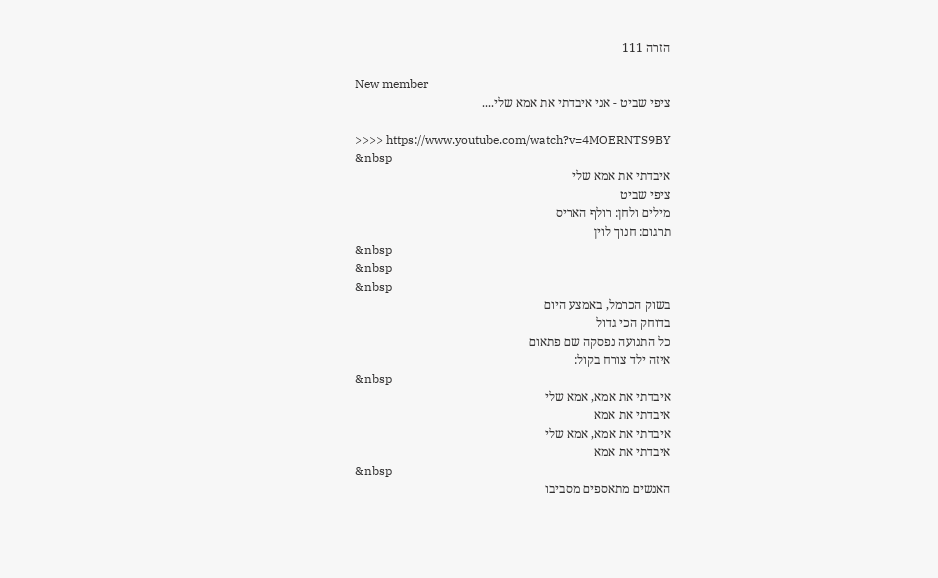הזרה 111

New member
ציפי שביט - אני איבדתי את אמא שלי....

>>>> https://www.youtube.com/watch?v=4MOERNTS9BY
&nbsp
איבדתי את אמא שלי
ציפי שביט
מילים ולחן: רולף האריס
תרגום: חנוך לוין
&nbsp
&nbsp
&nbsp
בשוק הכרמל, באמצע היום
בדוחק הכי גדול
כל התנועה נפסקה שם פתאום
איזה ילד צורח בקול:
&nbsp
איבדתי את אמא, אמא שלי
איבדתי את אמא
איבדתי את אמא, אמא שלי
איבדתי את אמא
&nbsp
האנשים מתאספים מסביבו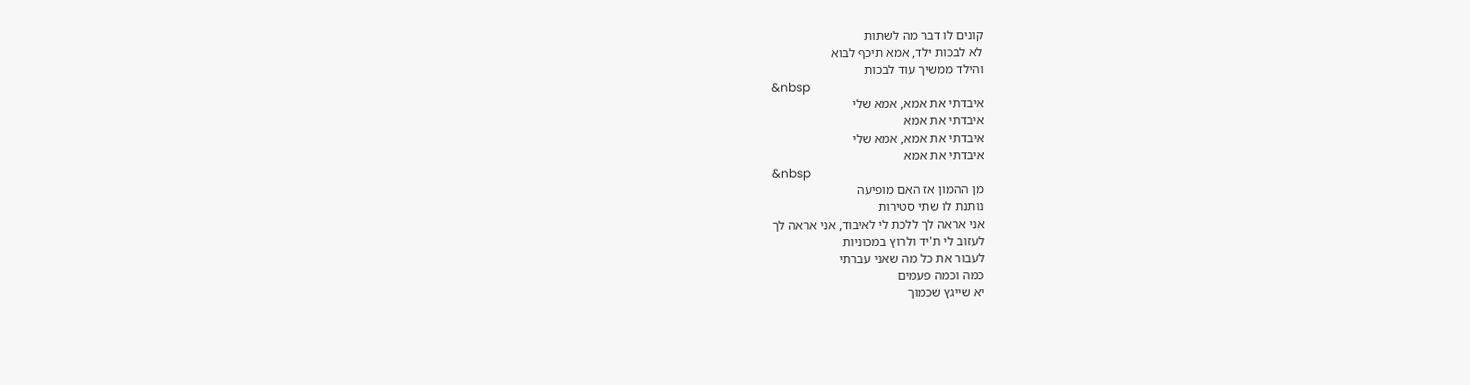קונים לו דבר מה לשתות
לא לבכות ילד, אמא תיכף לבוא
והילד ממשיך עוד לבכות
&nbsp
איבדתי את אמא, אמא שלי
איבדתי את אמא
איבדתי את אמא, אמא שלי
איבדתי את אמא
&nbsp
מן ההמון אז האם מופיעה
נותנת לו שתי סטירות
אני אראה לך ללכת לי לאיבוד, אני אראה לך
לעזוב לי ת'יד ולרוץ במכוניות
לעבור את כל מה שאני עברתי
כמה וכמה פעמים
יא שייגץ שכמוך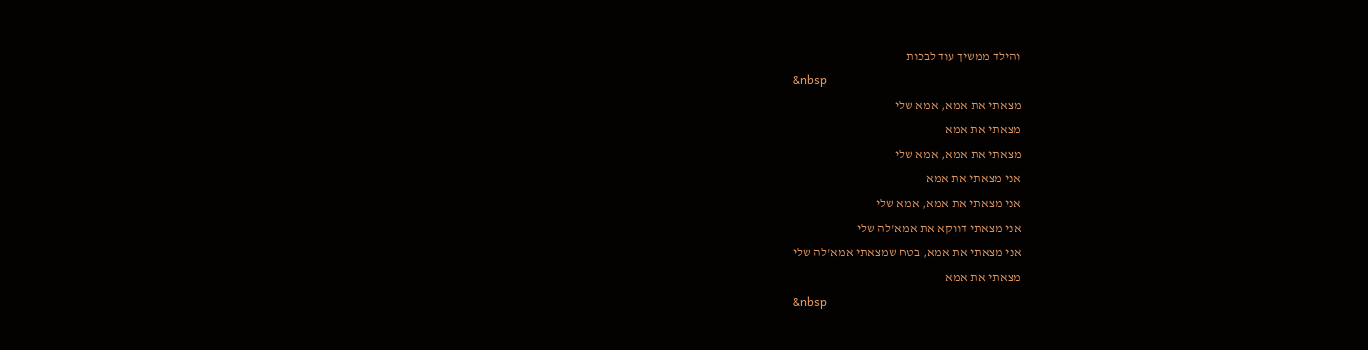והילד ממשיך עוד לבכות
&nbsp
מצאתי את אמא, אמא שלי
מצאתי את אמא
מצאתי את אמא, אמא שלי
אני מצאתי את אמא
אני מצאתי את אמא, אמא שלי
אני מצאתי דווקא את אמא'לה שלי
אני מצאתי את אמא, בטח שמצאתי אמא'לה שלי
מצאתי את אמא
&nbsp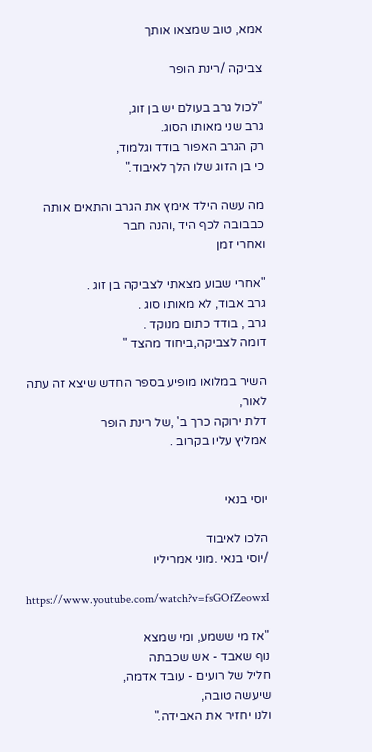אמא, טוב שמצאו אותך

צביקה /רינת הופר

"לכול גרב בעולם יש בן זוג,
גרב שני מאותו הסוג.
רק הגרב האפור בודד וגלמוד,
כי בן הזוג שלו הלך לאיבוד."

מה עשה הילד אימץ את הגרב והתאים אותה כבבובה לכף היד ,והנה חבר
ואחרי זמן

"אחרי שבוע מצאתי לצביקה בן זוג .
גרב אבוד, לא מאותו סוג .
גרב , בודד כתום מנוקד .
דומה לצביקה,ביחוד מהצד "

השיר במלואו מופיע בספר החדש שיצא זה עתה לאור,
דלת ירוקה כרך ב' ,של רינת הופר
אמליץ עליו בקרוב .


יוסי בנאי

הלכו לאיבוד
/יוסי בנאי .מוני אמריליו

https://www.youtube.com/watch?v=fsGOfZeowxI

"אז מי ששמע, ומי שמצא
נוף שאבד - אש שכבתה
חליל של רועים - עובד אדמה,
שיעשה טובה,
ולנו יחזיר את האבידה."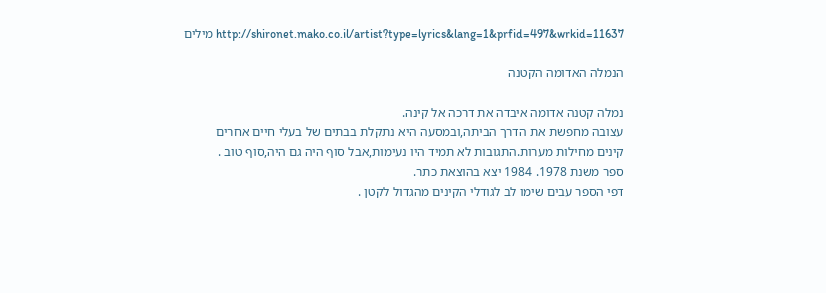מילים http://shironet.mako.co.il/artist?type=lyrics&lang=1&prfid=497&wrkid=11637

הנמלה האדומה הקטנה

נמלה קטנה אדומה איבדה את דרכה אל קינה.
עצובה מחפשת את הדרך הביתה,ובמסעה היא נתקלת בבתים של בעלי חיים אחרים
קינים מחילות מערות.התגובות לא תמיד היו נעימות,אבל סוף היה גם היה,סוף טוב .
ספר משנת 1978. 1984 יצא בהוצאת כתר.
דפי הספר עבים שימו לב לגודלי הקינים מהגדול לקטן .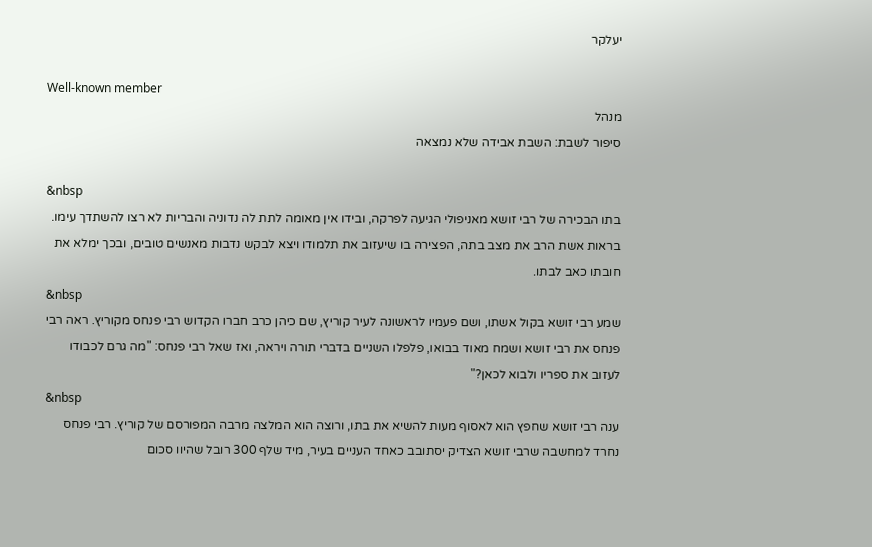יעלקר

Well-known member
מנהל
סיפור לשבת: השבת אבידה שלא נמצאה

&nbsp
בתו הבכירה של רבי זושא מאניפולי הגיעה לפרקה, ובידו אין מאומה לתת לה נדוניה והבריות לא רצו להשתדך עימו. בראות אשת הרב את מצב בתה, הפצירה בו שיעזוב את תלמודו ויצא לבקש נדבות מאנשים טובים, ובכך ימלא את חובתו כאב לבתו.
&nbsp
שמע רבי זושא בקול אשתו, ושם פעמיו לראשונה לעיר קוריץ, שם כיהן כרב חברו הקדוש רבי פנחס מקוריץ. ראה רבי פנחס את רבי זושא ושמח מאוד בבואו, פלפלו השניים בדברי תורה ויראה, ואז שאל רבי פנחס: "מה גרם לכבודו לעזוב את ספריו ולבוא לכאן?"
&nbsp
ענה רבי זושא שחפץ הוא לאסוף מעות להשיא את בתו, ורוצה הוא המלצה מרבה המפורסם של קוריץ. רבי פנחס נחרד למחשבה שרבי זושא הצדיק יסתובב כאחד העניים בעיר, מיד שלף 300 רובל שהיוו סכום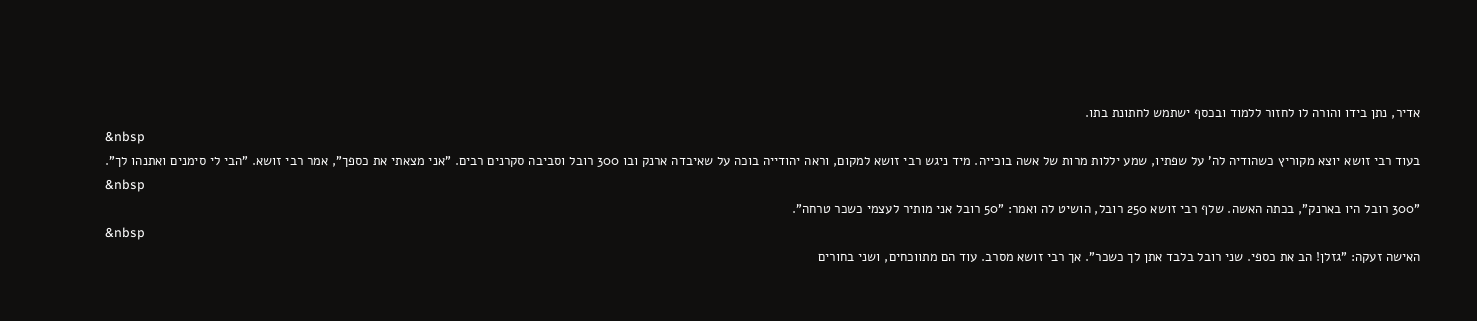אדיר, נתן בידו והורה לו לחזור ללמוד ובכסף ישתמש לחתונת בתו.
&nbsp
בעוד רבי זושא יוצא מקוריץ כשהודיה לה' על שפתיו, שמע יללות מרות של אשה בוכייה. מיד ניגש רבי זושא למקום, וראה יהודייה בוכה על שאיבדה ארנק ובו 300 רובל וסביבה סקרנים רבים. "אני מצאתי את כספך", אמר רבי זושא. "הבי לי סימנים ואתנהו לך".
&nbsp
"300 רובל היו בארנק", בכתה האשה. שלף רבי זושא 250 רובל, הושיט לה ואמר: "50 רובל אני מותיר לעצמי כשכר טרחה".
&nbsp
האישה זעקה: "גזלן! הב את כספי. שני רובל בלבד אתן לך כשכר". אך רבי זושא מסרב. עוד הם מתווכחים, ושני בחורים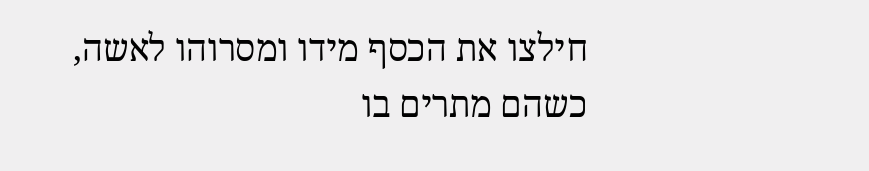חילצו את הכסף מידו ומסרוהו לאשה, כשהם מתרים בו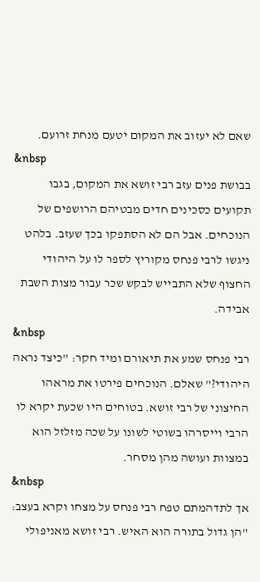שאם לא יעזוב את המקום יטעם מנחת זרועם.
&nbsp
בבושת פנים עזב רבי זושא את המקום, בגבו תקועים כסכינים חדים מבטיהם הרושפים של הנוכחים. אבל הם לא הסתפקו בכך שעזב. בלהט ניגשו לרבי פנחס מקוריץ לספר לו על היהודי החצוף שלא התבייש לבקש שכר עבור מצות השבת אבידה.
&nbsp
רבי פנחס שמע את תיאורם ומיד חקר: "כיצד נראה היהודי?" שאלם. הנוכחים פירטו את מראהו החיצוני של רבי זושא. בטוחים היו שכעת יקרא לו הרבי וייסרהו בשוטי לשונו על שכה מזלזל הוא במצוות ועושה מהן מסחר.
&nbsp
אך לתדהמתם טפח רבי פנחס על מצחו וקרא בעצב: "הן גדול בתורה הוא האיש. רבי זושא מאניפולי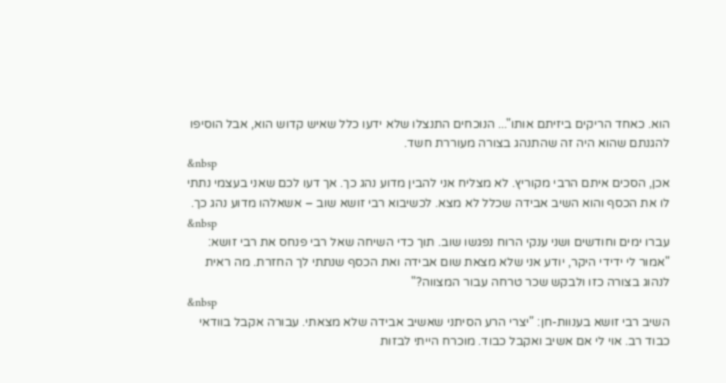הוא. כאחד הריקים ביזיתם אותו"... הנוכחים התנצלו שלא ידעו כלל שאיש קדוש הוא, אבל הוסיפו להגנתם שהוא היה זה שהתנהג בצורה מעוררת חשד.
&nbsp
אכן, הסכים איתם הרבי מקוריץ. לא מצליח אני להבין מדוע נהג כך. אך דעו לכם שאני בעצמי נתתי לו את הכסף והוא השיב אבידה שכלל לא מצא. לכשיבוא רבי זושא שוב – אשאלהו מדוע נהג כך.
&nbsp
עברו ימים וחודשים ושני ענקי הרוח נפגשו שוב. תוך כדי השיחה שאל רבי פנחס את רבי זושא: "אמור לי ידידי היקר, יודע אני שלא מצאת שום אבידה ואת הכסף שנתתי לך החזרת. מה ראית לנהוג בצורה כזו ולבקש שכר טרחה עבור המצווה?"
&nbsp
השיב רבי זושא בענוות-חן: "יצרי הרע הסיתני שאשיב אבידה שלא מצאתי. עבורה אקבל בוודאי כבוד רב. אוי לי אם אשיב ואקבל כבוד. מוכרח הייתי לבזות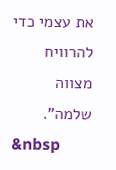את עצמי כדי להרוויח מצווה שלמה".
&nbsp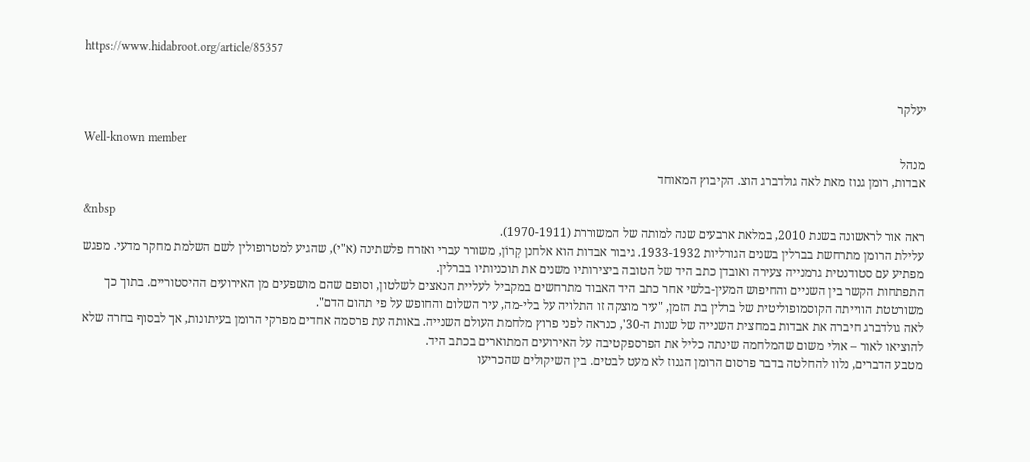https://www.hidabroot.org/article/85357


יעלקר

Well-known member
מנהל
אבדות, רומן גנוז מאת לאה גולדברג הוצ. הקיבוץ המאוחד

&nbsp
ראה אור לראשונה בשנת 2010, במלאת ארבעים שנה למותה של המשוררת (1970-1911).
עלילת הרומן מתרחשת בברלין בשנים הגורליות 1933-1932. גיבור אבדות הוא אלחנן קְרוֹן, משורר עברי ואזרח פלשתינה (א"י), שהגיע למטרופולין לשם השלמת מחקר מדעי. מפגש מפתיע עם סטודנטית גרמנייה צעירה ואובדן כתב היד של הטובה ביצירותיו משנים את תוכניותיו בברלין.
התפתחות הקשר בין השניים והחיפוש המעין-בלשי אחר כתב היד האבוד מתרחשים במקביל לעליית הנאצים לשלטון, וסופם שהם מושפעים מן האירועים ההיסטוריים. בתוך כך משורטטת הווייתה הקוסמופוליטית של ברלין בת הזמן, "עיר מוצקה זו התלויה על בלי-מה, עיר השלום והחופש על פי תהום הדם".
לאה גולדברג חיברה את אבדות במחצית השנייה של שנות ה-30', כנראה לפני פרוץ מלחמת העולם השנייה. באותה עת פרסמה אחדים מפרקי הרומן בעיתונות, אך לבסוף בחרה שלא להוציאו לאור – אולי משום שהמלחמה שינתה כליל את הפרספקטיבה על האירועים המתוארים בכתב היד.
מטבע הדברים, נלוו להחלטה בדבר פרסום הרומן הגנוז לא מעט לבטים. בין השיקולים שהכריעו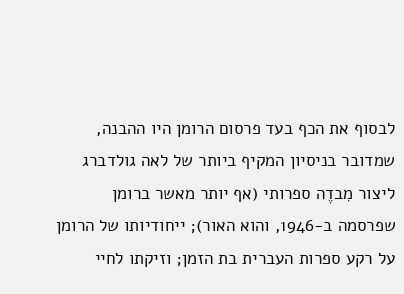לבסוף את הכף בעד פרסום הרומן היו ההבנה, שמדובר בניסיון המקיף ביותר של לאה גולדברג ליצור מִבדֶה ספרותי (אף יותר מאשר ברומן שפרסמה ב-1946, והוא האור); ייחודיותו של הרומן על רקע ספרות העברית בת הזמן; וזיקתו לחיי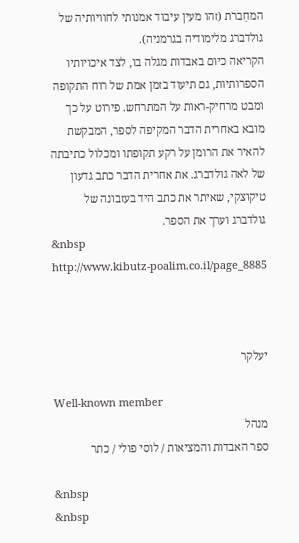המחַברת (זהו מעין עיבוד אמנותי לחוויותיה של גולדברג מלימודיה בגרמניה).
הקריאה כיום באבדות מגלה בו, לצד איכויותיו הספרותיות, גם תיעוד בזמן אמת של רוח התקופה ומבט מרחיק-ראות על המתרחש. פירוט על כך מובא באחרית הדבר המקיפה לספר, המבקשת להאיר את הרומן על רקע תקופתו ומכלול כתיבתה של לאה גולדברג. את אחרית הדבר כתב גדעון טיקוצקי, שאיתר את כתב היד בעזבונה של גולדברג וערך את הספר.
&nbsp
http://www.kibutz-poalim.co.il/page_8885



יעלקר

Well-known member
מנהל
ספר האבדות והמציאות / לוסי פולי / כתר

&nbsp
&nbsp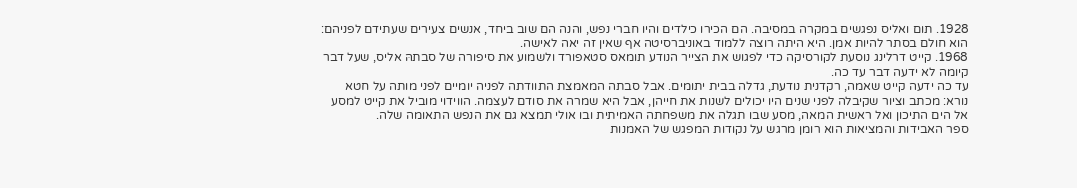1928. תום ואליס נפגשים במקרה במסיבה. הם הכירו כילדים והיו חברי נפש, והנה הם שוב ביחד, אנשים צעירים שעתידם לפניהם: הוא חולם בסתר להיות אמן. היא היתה רוצה ללמוד באוניברסיטה אף שאין זה יאה לאישה.
1968. קייט דרלינג נוסעת לקורסיקה כדי לפגוש את הצייר הנודע תומאס סטאפורד ולשמוע את סיפורה של סבתהּ אליס, שעל דבר קיומה לא ידעה דבר עד כה.
עד כה ידעה קייט שאמה, רקדנית נודעת, גדלה בבית יתומים. אבל סבתה המאמצת התוודתה לפניה יומיים לפני מותה על חטא נורא: מכתב וציור שקיבלה לפני שנים היו יכולים לשנות את חייהן, אבל היא שמרה את סודם לעצמה. הווידוי מוביל את קייט למסע אל הים התיכון ואל ראשית המאה, מסע שבו תגלה את משפחתה האמיתית ובו אולי תמצא גם את הנפש התאומה שלה.
ספר האבידות והמציאות הוא רומן מרגש על נקודות המפגש של האמנות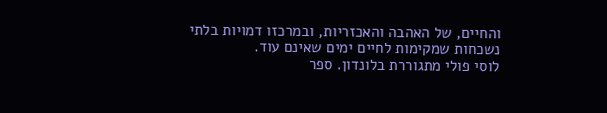והחיים, של האהבה והאכזריות, ובמרכזו דמויות בלתי נשכחות שמקימות לחיים ימים שאינם עוד.
לוסי פולי מתגוררת בלונדון. ספר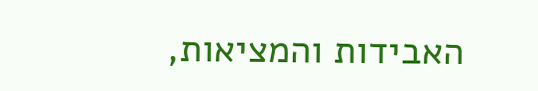האבידות והמציאות,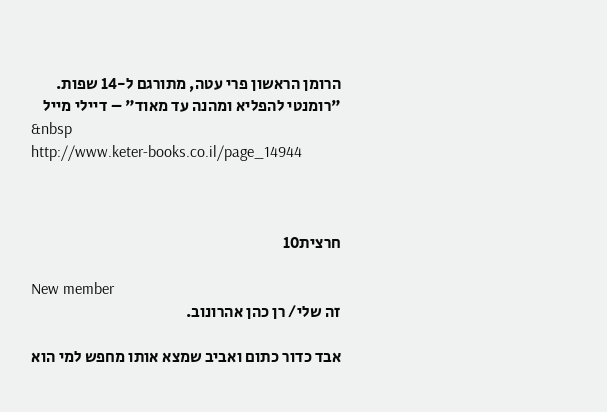הרומן הראשון פרי עטה, מתורגם ל-14 שפות.
"רומנטי להפליא ומהנה עד מאוד" – דיילי מייל
&nbsp
http://www.keter-books.co.il/page_14944



חרצית10

New member
זה שלי/ רן כהן אהרונוב.

אבד כדור כתום ואביב שמצא אותו מחפש למי הוא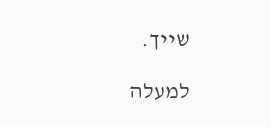שייך.

למעלה